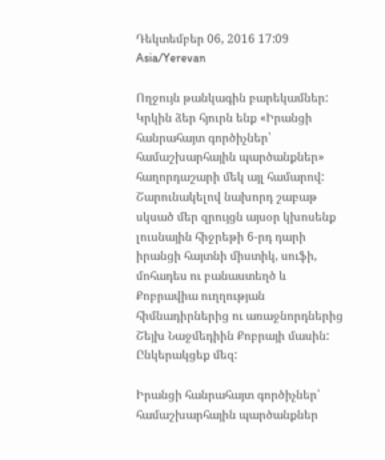Դեկտեմբեր 06, 2016 17:09 Asia/Yerevan

Ողջույն թանկագին բարեկամներ: Կրկին ձեր հյուրն ենք «Իրանցի հանրահայտ գործիչներ՝ համաշխարհային պարծանքներ» հաղորդաշարի մեկ այլ համարով: Շարունակելով նախորդ շաբաթ սկսած մեր զրույցն այսօր կխոսենք լուսնային հիջրեթի 6-րդ դարի իրանցի հայտնի միստիկ, սուֆի, մոհադես ու բանաստեղծ և Քոբրավիա ուղղության հիմնադիրներից ու առաջնորդներից Շեյխ Նաջմեդիին Քոբրայի մասին: Ընկերակցեք մեզ:

Իրանցի հանրահայտ գործիչներ՝ համաշխարհային պարծանքներ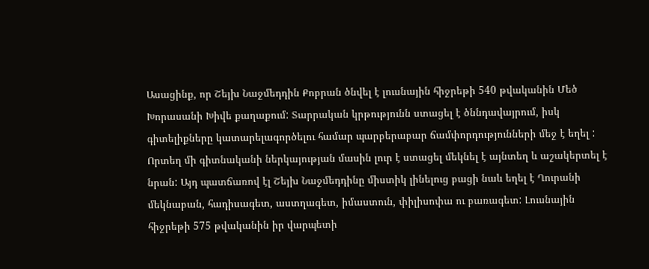Ասացինք, որ Շեյխ Նաջմեդդին Քոբրան ծնվել է լուսնային հիջրեթի 540 թվականին Մեծ Խորասանի Խիվե քաղաքում: Տարրական կրթությունն ստացել է ծննդավայրում, իսկ գիտելիքները կատարելագործելու համար պարբերաբար ճամփորդությունների մեջ է եղել : Որտեղ մի գիտնականի ներկայության մասին լուր է ստացել մեկնել է այնտեղ և աշակերտել է նրան: Այդ պատճառով էլ Շեյխ Նաջմեդդինը միստիկ լինելուց բացի նաև եղել է Ղուրանի մեկնաբան, հադիսագետ, աստղագետ, իմաստուն, փիլիսոփա ու բառագետ: Լուսնային հիջրեթի 575 թվականին իր վարպետի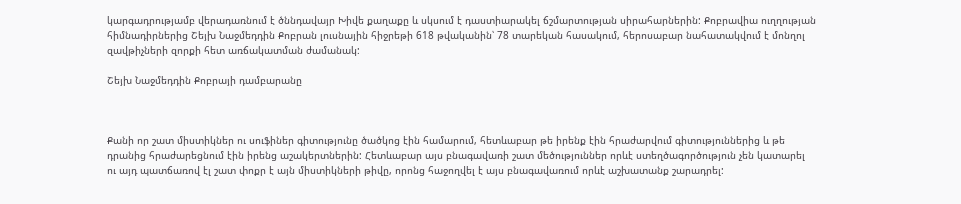կարգադրությամբ վերադառնում է ծննդավայր Խիվե քաղաքը և սկսում է դաստիարակել ճշմարտության սիրահարներին: Քոբրավիա ուղղության հիմնադիրներից Շեյխ Նաջմեդդին Քոբրան լուսնային հիջրեթի 618 թվականին՝ 78 տարեկան հասակում, հերոսաբար նահատակվում է մոնղոլ զավթիչների զորքի հետ առճակատման ժամանակ:

Շեյխ Նաջմեդդին Քոբրայի դամբարանը



Քանի որ շատ միստիկներ ու սուֆիներ գիտությունը ծածկոց էին համարում, հետևաբար թե իրենք էին հրաժարվում գիտություններից և թե դրանից հրաժարեցնում էին իրենց աշակերտներին: Հետևաբար այս բնագավառի շատ մեծություններ որևէ ստեղծագործություն չեն կատարել ու այդ պատճառով էլ շատ փոքր է այն միստիկների թիվը, որոնց հաջողվել է այս բնագավառում որևէ աշխատանք շարադրել: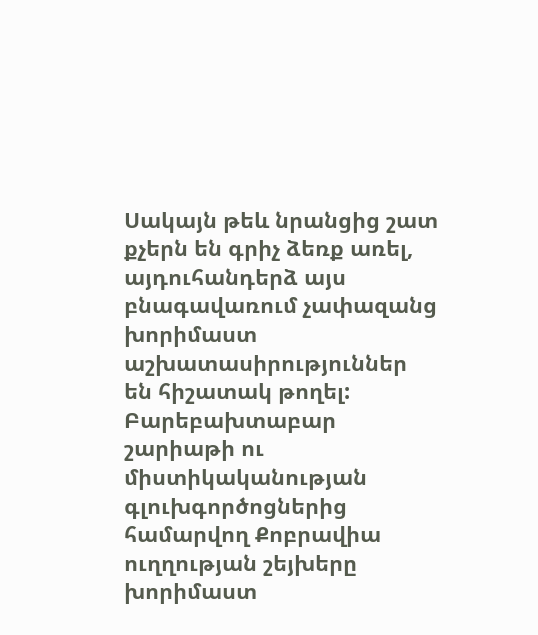Սակայն թեև նրանցից շատ քչերն են գրիչ ձեռք առել, այդուհանդերձ այս բնագավառում չափազանց խորիմաստ աշխատասիրություններ են հիշատակ թողել: Բարեբախտաբար շարիաթի ու միստիկականության գլուխգործոցներից համարվող Քոբրավիա ուղղության շեյխերը խորիմաստ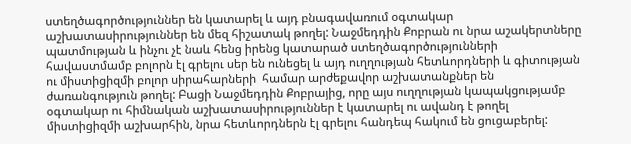ստեղծագործություններ են կատարել և այդ բնագավառում օգտակար աշխատասիրություններ են մեզ հիշատակ թողել: Նաջմեդդին Քոբրան ու նրա աշակերտները պատմության և ինչու չէ նաև հենց իրենց կատարած ստեղծագործությունների հավաստմամբ բոլորն էլ գրելու սեր են ունեցել և այդ ուղղության հետևորդների և գիտության ու միստիցիզմի բոլոր սիրահարների  համար արժեքավոր աշխատանքներ են ժառանգություն թողել: Բացի Նաջմեդդին Քոբրայից, որը այս ուղղության կապակցությամբ օգտակար ու հիմնական աշխատասիրություններ է կատարել ու ավանդ է թողել միստիցիզմի աշխարհին, նրա հետևորդներն էլ գրելու հանդեպ հակում են ցուցաբերել: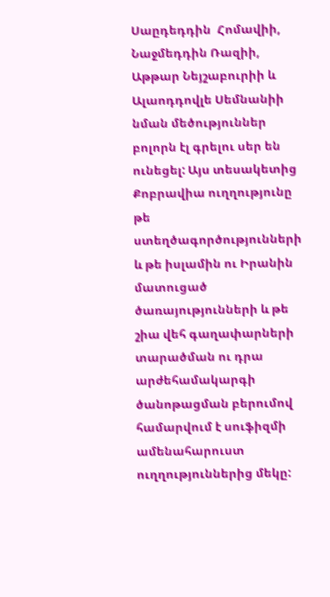Սաըդեդդին  Հոմավիի, Նաջմեդդին Ռազիի, Աթթար Նեյշաբուրիի և Ալաոդդովլե Սեմնանիի նման մեծություններ բոլորն էլ գրելու սեր են ունեցել: Այս տեսակետից Քոբրավիա ուղղությունը թե ստեղծագործությունների և թե իսլամին ու Իրանին մատուցած ծառայությունների և թե շիա վեհ գաղափարների տարածման ու դրա արժեհամակարգի ծանոթացման բերումով համարվում է սուֆիզմի ամենահարուստ ուղղություններից մեկը: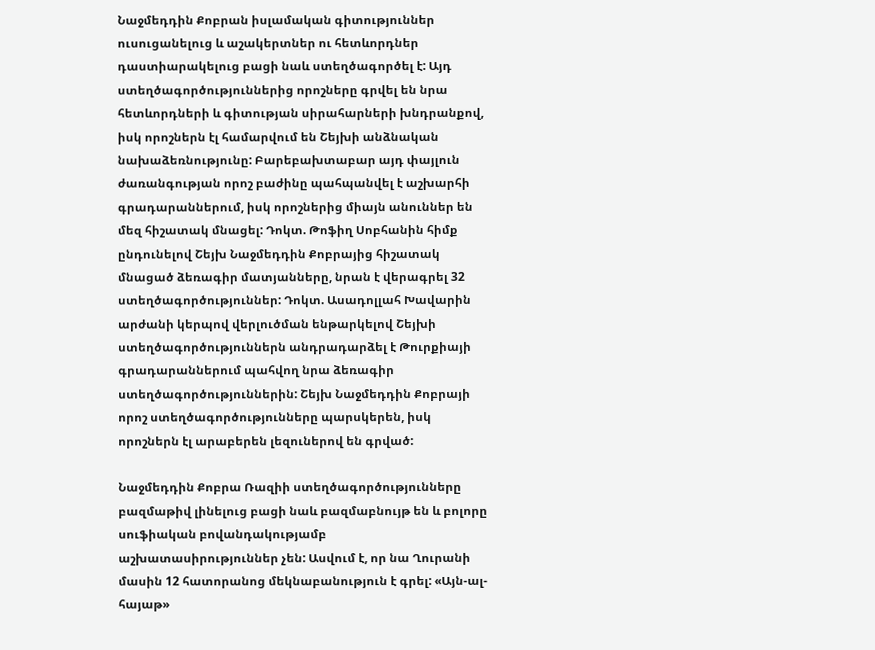Նաջմեդդին Քոբրան իսլամական գիտություններ ուսուցանելուց և աշակերտներ ու հետևորդներ դաստիարակելուց բացի նաև ստեղծագործել է: Այդ ստեղծագործություններից որոշները գրվել են նրա հետևորդների և գիտության սիրահարների խնդրանքով, իսկ որոշներն էլ համարվում են Շեյխի անձնական նախաձեռնությունը: Բարեբախտաբար այդ փայլուն ժառանգության որոշ բաժինը պահպանվել է աշխարհի գրադարաններում, իսկ որոշներից միայն անուններ են մեզ հիշատակ մնացել: Դոկտ. Թոֆիղ Սոբհանին հիմք ընդունելով Շեյխ Նաջմեդդին Քոբրայից հիշատակ մնացած ձեռագիր մատյանները, նրան է վերագրել 32 ստեղծագործություններ: Դոկտ. Ասադոլլահ Խավարին արժանի կերպով վերլուծման ենթարկելով Շեյխի ստեղծագործություններն անդրադարձել է Թուրքիայի գրադարաններում պահվող նրա ձեռագիր ստեղծագործություններին: Շեյխ Նաջմեդդին Քոբրայի որոշ ստեղծագործությունները պարսկերեն, իսկ որոշներն էլ արաբերեն լեզուներով են գրված:

Նաջմեդդին Քոբրա Ռազիի ստեղծագործությունները բազմաթիվ լինելուց բացի նաև բազմաբնույթ են և բոլորը սուֆիական բովանդակությամբ աշխատասիրություններ չեն: Ասվում է, որ նա Ղուրանի մասին 12 հատորանոց մեկնաբանություն է գրել: «Այն-ալ-հայաթ»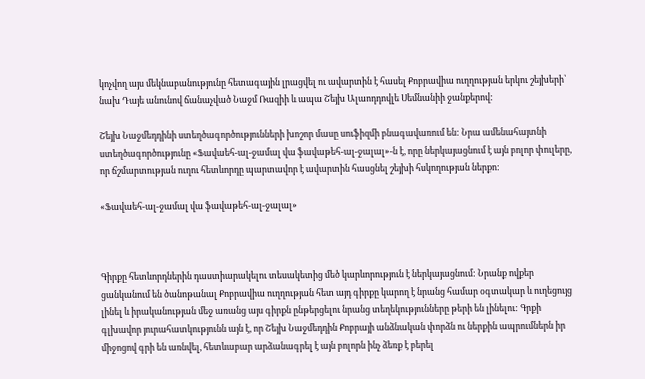կոչվող այս մեկնաբանությունը հետագային լրացվել ու ավարտին է հասել Քոբրավիա ուղղության երկու շեյխերի՝ նախ Դայե անունով ճանաչված Նաջմ Ռազիի և ապա Շեյխ Ալաոդդովլե Սեմնանիի ջանքերով:

Շեյխ Նաջմեդդինի ստեղծագործությունների խոշոր մասը սուֆիզմի բնագավառում են: Նրա ամենահայտնի ստեղծագործությունը «Ֆավաեհ-ալ-ջամալ վա ֆավաթեհ-ալ-ջալալ»-ն է, որը ներկայացնում է այն բոլոր փուլերը, որ ճշմարտության ուղու հետևորդը պարտավոր է ավարտին հասցնել շեյխի հսկողության ներքո:

«Ֆավաեհ-ալ-ջամալ վա ֆավաթեհ-ալ-ջալալ»



Գիրքը հետևորդներին դաստիարակելու տեսակետից մեծ կարևորություն է ներկայացնում: Նրանք ովքեր ցանկանում են ծանոթանալ Քոբրավիա ուղղության հետ այդ գիրքը կարող է նրանց համար օգտակար և ուղեցույց լինել և իրականության մեջ առանց այս գիրքն ընթերցելու նրանց տեղեկությունները թերի են լինելու: Գրքի գլխավոր յուրահատկությունն այն է, որ Շեյխ Նաջմեդդին Քոբրայի անձնական փորձն ու ներքին ապրումներն իր միջոցով գրի են առնվել, հետևաբար արձանագրել է այն բոլորն ինչ ձեռք է բերել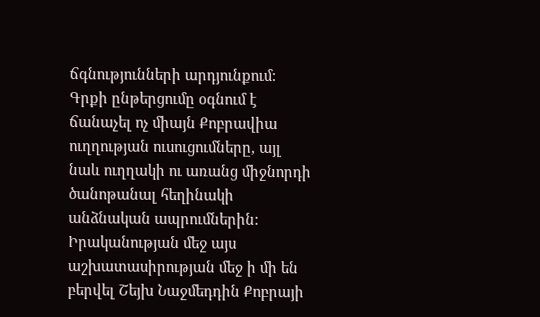ճգնությունների արդյունքում: Գրքի ընթերցումը օգնում է ճանաչել ոչ միայն Քոբրավիա ուղղության ուսուցումները, այլ նաև ուղղակի ու առանց միջնորդի ծանոթանալ հեղինակի անձնական ապրումներին: Իրականության մեջ այս աշխատասիրության մեջ ի մի են բերվել Շեյխ Նաջմեդդին Քոբրայի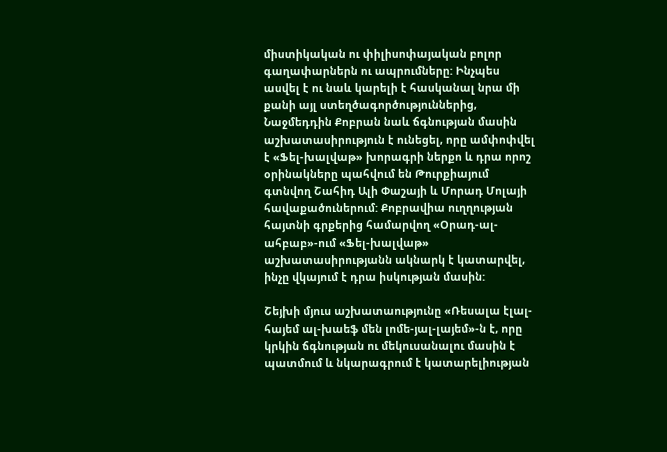միստիկական ու փիլիսոփայական բոլոր գաղափարներն ու ապրումները: Ինչպես ասվել է ու նաև կարելի է հասկանալ նրա մի քանի այլ ստեղծագործություններից, Նաջմեդդին Քոբրան նաև ճգնության մասին աշխատասիրություն է ունեցել, որը ամփոփվել է «Ֆել-խալվաթ» խորագրի ներքո և դրա որոշ օրինակները պահվում են Թուրքիայում գտնվող Շահիդ Ալի Փաշայի և Մորադ Մոլայի հավաքածուներում: Քոբրավիա ուղղության հայտնի գրքերից համարվող «Օրադ-ալ-ահբաբ»-ում «Ֆել-խալվաթ» աշխատասիրությանն ակնարկ է կատարվել, ինչը վկայում է դրա իսկության մասին:

Շեյխի մյուս աշխատաությունը «Ռեսալա էլալ-հայեմ ալ-խաեֆ մեն լոմե-յալ-լայեմ»-ն է, որը կրկին ճգնության ու մեկուսանալու մասին է պատմում և նկարագրում է կատարելիության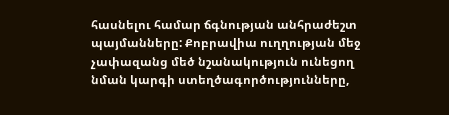հասնելու համար ճգնության անհրաժեշտ պայմանները: Քոբրավիա ուղղության մեջ չափազանց մեծ նշանակություն ունեցող նման կարգի ստեղծագործությունները,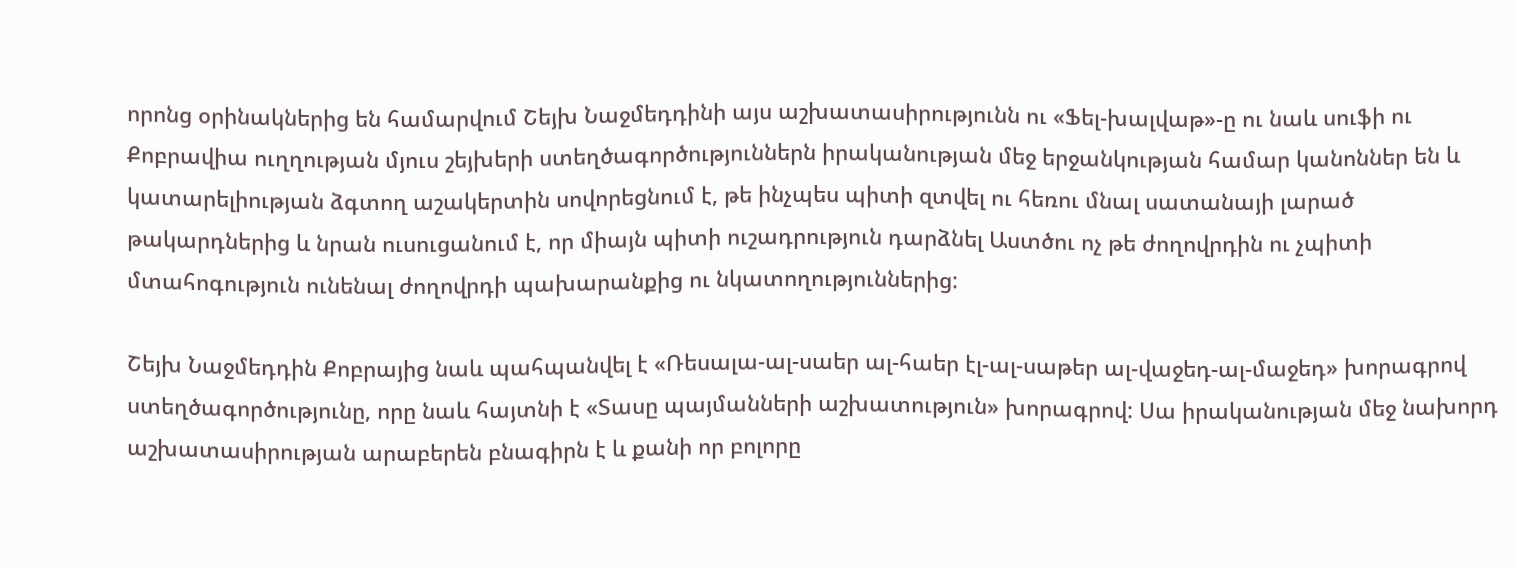որոնց օրինակներից են համարվում Շեյխ Նաջմեդդինի այս աշխատասիրությունն ու «Ֆել-խալվաթ»-ը ու նաև սուֆի ու Քոբրավիա ուղղության մյուս շեյխերի ստեղծագործություններն իրականության մեջ երջանկության համար կանոններ են և կատարելիության ձգտող աշակերտին սովորեցնում է, թե ինչպես պիտի զտվել ու հեռու մնալ սատանայի լարած թակարդներից և նրան ուսուցանում է, որ միայն պիտի ուշադրություն դարձնել Աստծու ոչ թե ժողովրդին ու չպիտի մտահոգություն ունենալ ժողովրդի պախարանքից ու նկատողություններից:

Շեյխ Նաջմեդդին Քոբրայից նաև պահպանվել է «Ռեսալա-ալ-սաեր ալ-հաեր էլ-ալ-սաթեր ալ-վաջեդ-ալ-մաջեդ» խորագրով ստեղծագործությունը, որը նաև հայտնի է «Տասը պայմանների աշխատություն» խորագրով: Սա իրականության մեջ նախորդ աշխատասիրության արաբերեն բնագիրն է և քանի որ բոլորը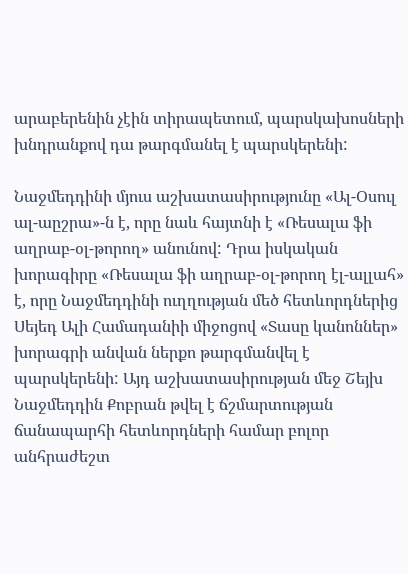արաբերենին չէին տիրապետում, պարսկախոսների խնդրանքով դա թարգմանել է պարսկերենի:

Նաջմեդդինի մյուս աշխատասիրությունը «Ալ-Օսուլ ալ-աըշրա»-ն է, որը նաև հայտնի է «Ռեսալա ֆի աղրաբ-օլ-թորող» անունով: Դրա իսկական խորագիրը «Ռեսալա ֆի աղրաբ-օլ-թորող էլ-ալլահ» է, որը Նաջմեդդինի ուղղության մեծ հետևորդներից Սեյեդ Ալի Համադանիի միջոցով «Տասը կանոններ» խորագրի անվան ներքո թարգմանվել է պարսկերենի: Այդ աշխատասիրության մեջ Շեյխ Նաջմեդդին Քոբրան թվել է ճշմարտության ճանապարհի հետևորդների համար բոլոր անհրաժեշտ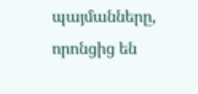պայմանները, որոնցից են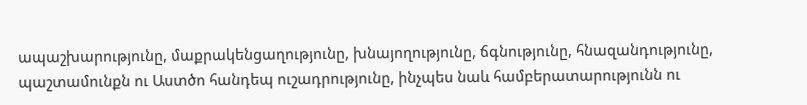ապաշխարությունը, մաքրակենցաղությունը, խնայողությունը, ճգնությունը, հնազանդությունը, պաշտամունքն ու Աստծո հանդեպ ուշադրությունը, ինչպես նաև համբերատարությունն ու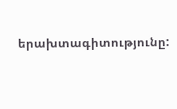երախտագիտությունը: